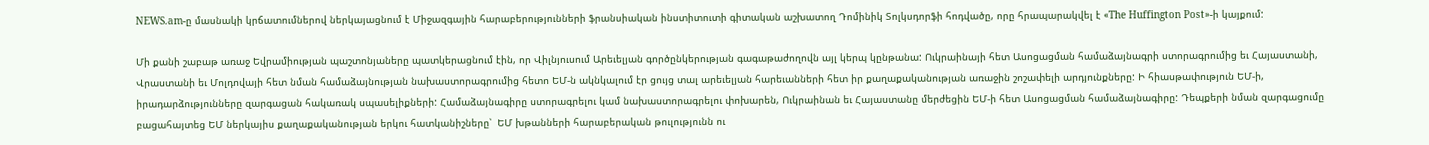NEWS.am-ը մասնակի կրճատումներով ներկայացնում է Միջազգային հարաբերությունների ֆրանսիական ինստիտուտի գիտական աշխատող Դոմինիկ Տոլկսդորֆի հոդվածը, որը հրապարակվել է «The Huffington Post»-ի կայքում:

Մի քանի շաբաթ առաջ Եվրամիության պաշտոնյաները պատկերացնում էին, որ Վիլնյուսում Արեւելյան գործընկերության գագաթաժողովն այլ կերպ կընթանա: Ուկրաինայի հետ Ասոցացման համաձայնագրի ստորագրումից եւ Հայաստանի, Վրաստանի եւ Մոլդովայի հետ նման համաձայնության նախաստորագրումից հետո ԵՄ-ն ակնկալում էր ցույց տալ արեւելյան հարեւանների հետ իր քաղաքականության առաջին շոշափելի արդյունքները: Ի հիասթափություն ԵՄ-ի, իրադարձությունները զարգացան հակառակ սպասելիքների: Համաձայնագիրը ստորագրելու կամ նախաստորագրելու փոխարեն, Ուկրաինան եւ Հայաստանը մերժեցին ԵՄ-ի հետ Ասոցացման համաձայնագիրը: Դեպքերի նման զարգացումը բացահայտեց ԵՄ ներկայիս քաղաքականության երկու հատկանիշները՝  ԵՄ խթանների հարաբերական թուլությունն ու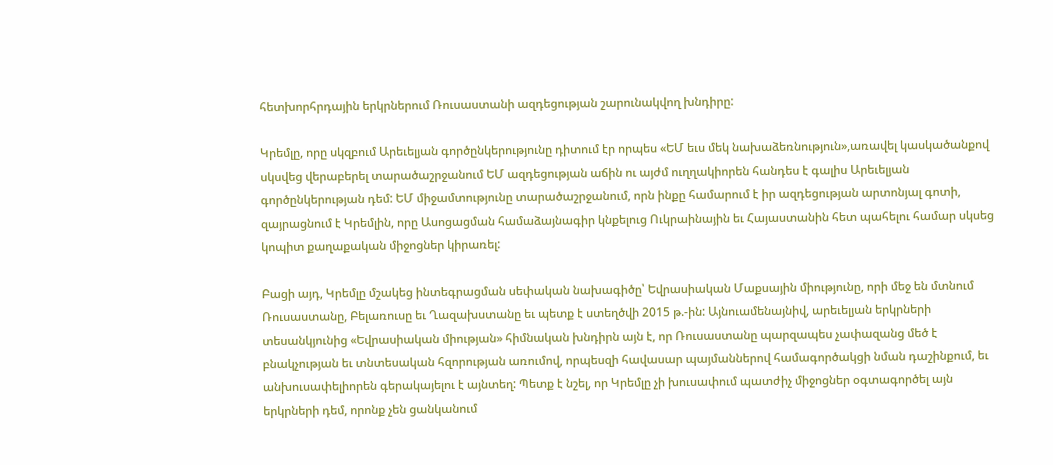հետխորհրդային երկրներում Ռուսաստանի ազդեցության շարունակվող խնդիրը:

Կրեմլը, որը սկզբում Արեւելյան գործընկերությունը դիտում էր որպես «ԵՄ եւս մեկ նախաձեռնություն»,առավել կասկածանքով սկսվեց վերաբերել տարածաշրջանում ԵՄ ազդեցության աճին ու այժմ ուղղակիորեն հանդես է գալիս Արեւելյան գործընկերության դեմ: ԵՄ միջամտությունը տարածաշրջանում, որն ինքը համարում է իր ազդեցության արտոնյալ գոտի, զայրացնում է Կրեմլին, որը Ասոցացման համաձայնագիր կնքելուց Ուկրաինային եւ Հայաստանին հետ պահելու համար սկսեց կոպիտ քաղաքական միջոցներ կիրառել:

Բացի այդ, Կրեմլը մշակեց ինտեգրացման սեփական նախագիծը՝ Եվրասիական Մաքսային միությունը, որի մեջ են մտնում Ռուսաստանը, Բելառուսը եւ Ղազախստանը եւ պետք է ստեղծվի 2015 թ.-ին: Այնուամենայնիվ, արեւելյան երկրների տեսանկյունից «Եվրասիական միության» հիմնական խնդիրն այն է, որ Ռուսաստանը պարզապես չափազանց մեծ է բնակչության եւ տնտեսական հզորության առումով, որպեսզի հավասար պայմաններով համագործակցի նման դաշինքում, եւ անխուսափելիորեն գերակայելու է այնտեղ: Պետք է նշել, որ Կրեմլը չի խուսափում պատժիչ միջոցներ օգտագործել այն երկրների դեմ, որոնք չեն ցանկանում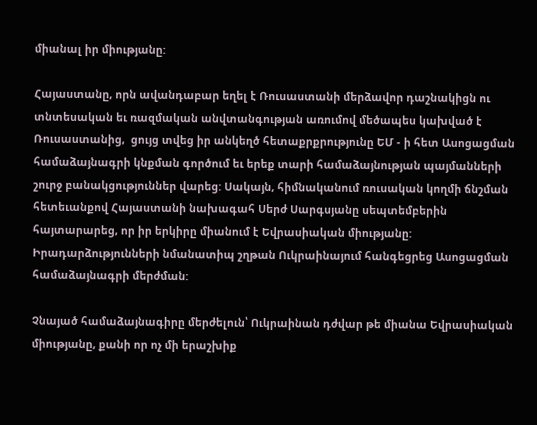միանալ իր միությանը:

Հայաստանը, որն ավանդաբար եղել է Ռուսաստանի մերձավոր դաշնակիցն ու տնտեսական եւ ռազմական անվտանգության առումով մեծապես կախված է Ռուսաստանից,  ցույց տվեց իր անկեղծ հետաքրքրությունը ԵՄ - ի հետ Ասոցացման համաձայնագրի կնքման գործում եւ երեք տարի համաձայնության պայմանների շուրջ բանակցություններ վարեց: Սակայն, հիմնականում ռուսական կողմի ճնշման հետեւանքով Հայաստանի նախագահ Սերժ Սարգսյանը սեպտեմբերին հայտարարեց, որ իր երկիրը միանում է Եվրասիական միությանը: Իրադարձությունների նմանատիպ շղթան Ուկրաինայում հանգեցրեց Ասոցացման համաձայնագրի մերժման:

Չնայած համաձայնագիրը մերժելուն՝ Ուկրաինան դժվար թե միանա Եվրասիական միությանը, քանի որ ոչ մի երաշխիք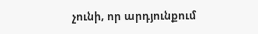չունի, որ արդյունքում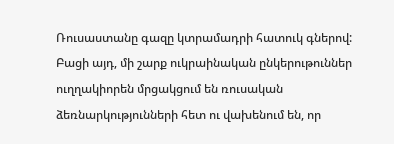Ռուսաստանը գազը կտրամադրի հատուկ գներով: Բացի այդ, մի շարք ուկրաինական ընկերութուններ ուղղակիորեն մրցակցում են ռուսական ձեռնարկությունների հետ ու վախենում են, որ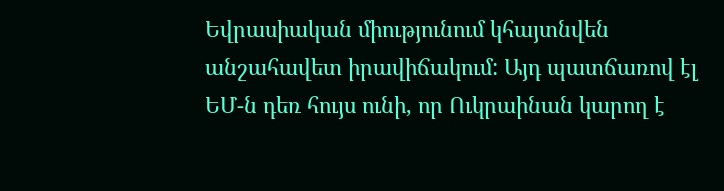Եվրասիական միությունում կհայտնվեն անշահավետ իրավիճակում: Այդ պատճառով էլ ԵՄ-ն դեռ հույս ունի, որ Ուկրաինան կարող է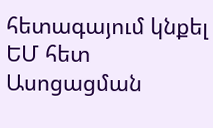հետագայում կնքել ԵՄ հետ Ասոցացման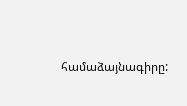համաձայնագիրը: